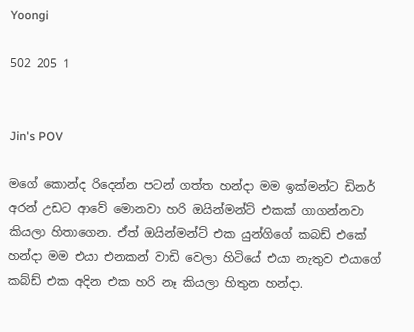Yoongi

502 205 1


Jin's POV

මගේ කොන්ද රිදෙන්න පටන් ගත්ත හන්දා මම ඉක්මන්ට ඩිනර් අරන් උඩට ආවේ මොනවා හරි ඔයින්මන්ට් එකක් ගාගන්නවා කියලා හිතාගෙන. ඒත් ඔයින්මන්ට් එක යුන්ගිගේ කබඩ් එකේ හන්දා මම එයා එනකන් වාඩි වෙලා හිටියේ එයා නැතුව එයාගේ කබ්ඩ් එක අදින එක හරි නෑ කියලා හිතුන හන්දා.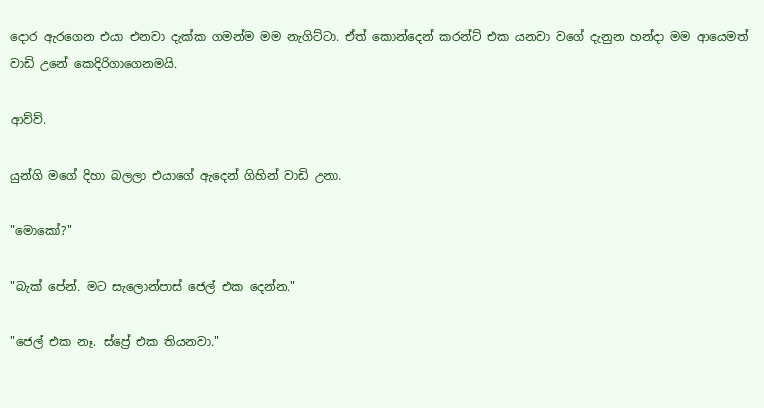දොර ඇරගෙන එයා එනවා දැක්ක ගමන්ම මම නැගිට්ටා. ඒත් කොන්දෙන් කරන්ට් එක යනවා වගේ දැනුන හන්දා මම ආයෙමත් වාඩි උනේ කෙදිරිගාගෙනමයි.

ආව්ව්.

යුන්ගි මගේ දිහා බලලා එයාගේ ඇදෙන් ගිහින් වාඩි උනා.

"මොකෝ?"

"බැක් පේන්. මට සැලොන්පාස් ජෙල් එක දෙන්න."

"ජෙල් එක නෑ. ස්ප්‍රේ එක තියනවා."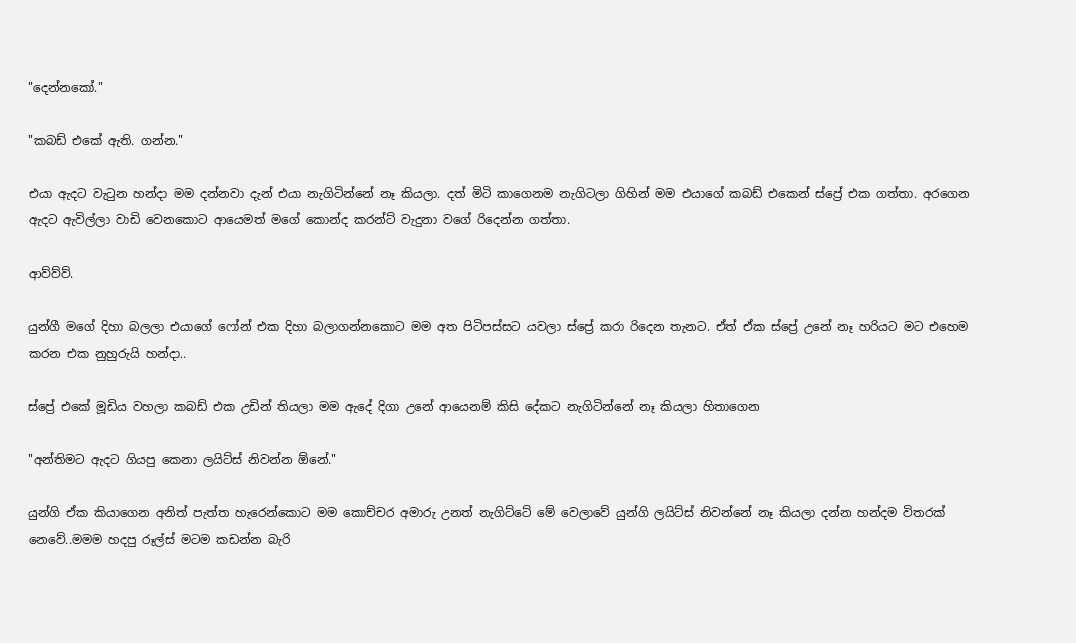"දෙන්නකෝ."

"කබඩ් එකේ ඇති. ගන්න."

එයා ඇදට වැටුන හන්දා මම දන්නවා දැන් එයා නැගිටින්නේ නෑ කියලා. දත් මිටි කාගෙනම නැගිටලා ගිහින් මම එයාගේ කබඩ් එකෙන් ස්ප්‍රේ එක ගත්තා. අරගෙන ඇදට ඇවිල්ලා වාඩි වෙනකොට ආයෙමත් මගේ කොන්ද කරන්ට් වැදුනා වගේ රිදෙන්න ගත්තා.

ආව්ව්ව්.

යුන්ගී මගේ දිහා බලලා එයාගේ ෆෝන් එක දිහා බලාගන්නකොට මම අත පිටිපස්සට යවලා ස්ප්‍රේ කරා රිදෙන තැනට. ඒත් ඒක ස්ප්‍රේ උනේ නෑ හරියට මට එහෙම කරන එක නුහුරුයි හන්දා..

ස්ප්‍රේ එකේ මූඩිය වහලා කබඩ් එක උඩින් තියලා මම ඇදේ දිගා උනේ ආයෙනම් කිසි දේකට නැගිටින්නේ නෑ කියලා හිතාගෙන

"අන්තිමට ඇදට ගියපු කෙනා ලයිට්ස් නිවන්න ඕනේ."

යුන්ගි ඒක කියාගෙන අනිත් පැත්ත හැරෙන්කොට මම කොච්චර අමාරු උනත් නැගිට්ටේ මේ වෙලාවේ යුන්ගි ලයිට්ස් නිවන්නේ නෑ කියලා දන්න හන්දම විතරක් නෙවේ..මමම හදපු රූල්ස් මටම කඩන්න බැරි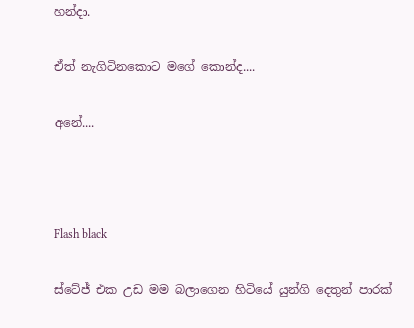හන්දා.

ඒත් නැගිටිනකොට මගේ කොන්ද....

අනේ....



Flash black

ස්ටේජ් එක උඩ මම බලාගෙන හිටියේ යුන්ගි දෙතුන් පාරක්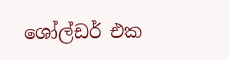ශෝල්ඩර් එක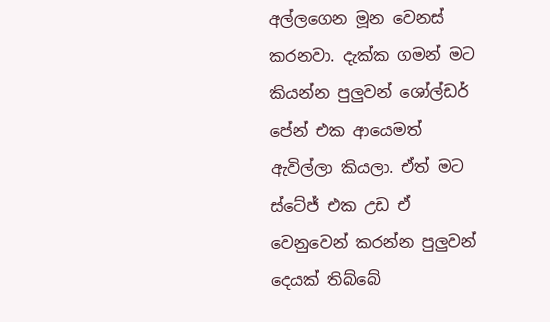අල්ලගෙන මූන වෙනස් කරනවා. දැක්ක ගමන් මට කියන්න පුලුවන් ශෝල්ඩර් පේන් එක ආයෙමත් ඇවිල්ලා කියලා. ඒත් මට ස්ටේජ් එක උඩ ඒ වෙනුවෙන් කරන්න පුලුවන් දෙයක් තිබ්බේ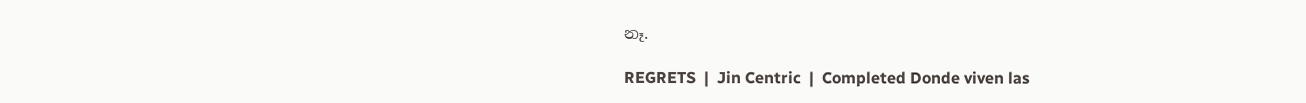නෑ.

REGRETS  |  Jin Centric  |  Completed Donde viven las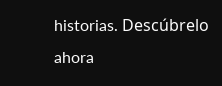historias. Descúbrelo ahora